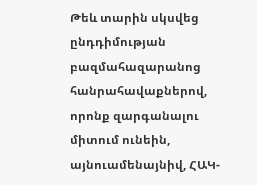Թեև տարին սկսվեց ընդդիմության բազմահազարանոց հանրահավաքներով, որոնք զարգանալու միտում ունեին, այնուամենայնիվ, ՀԱԿ-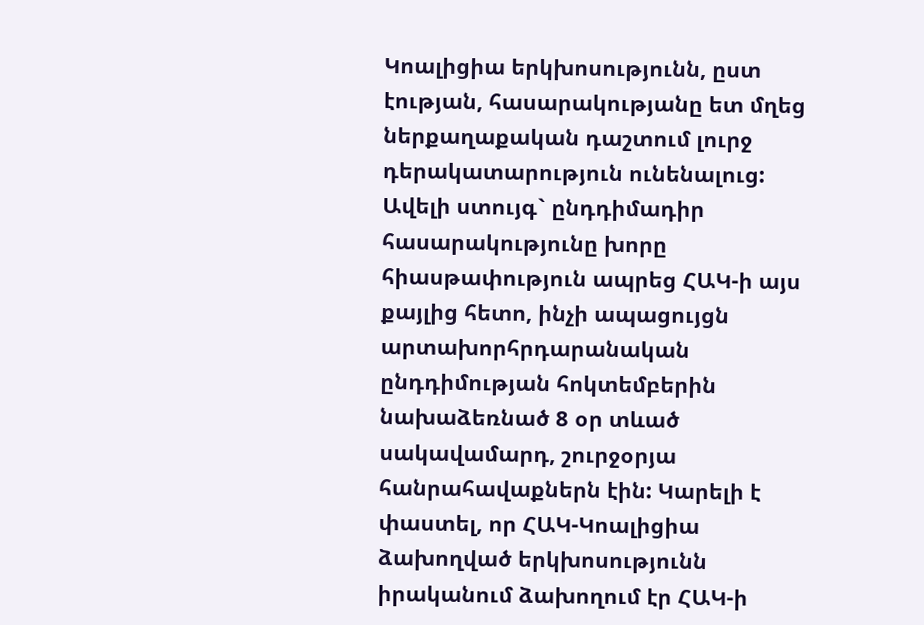Կոալիցիա երկխոսությունն, ըստ էության, հասարակությանը ետ մղեց ներքաղաքական դաշտում լուրջ դերակատարություն ունենալուց: Ավելի ստույգ` ընդդիմադիր հասարակությունը խորը հիասթափություն ապրեց ՀԱԿ-ի այս քայլից հետո, ինչի ապացույցն արտախորհրդարանական ընդդիմության հոկտեմբերին նախաձեռնած 8 օր տևած սակավամարդ, շուրջօրյա հանրահավաքներն էին: Կարելի է փաստել, որ ՀԱԿ-Կոալիցիա ձախողված երկխոսությունն իրականում ձախողում էր ՀԱԿ-ի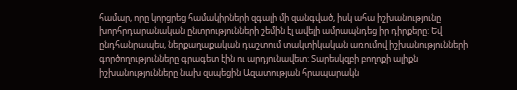համար, որը կորցրեց համակիրների զգալի մի զանգված, իսկ ահա իշխանությունը խորհրդարանական ընտրությունների շեմին էլ ավելի ամրապնդեց իր դիրքերը: Եվ ընդհանրապես, ներքաղաքական դաշտում տակտիկական առումով իշխանությունների գործողությունները գրագետ էին ու արդյունավետ: Տարեսկզբի բողոքի ալիքն իշխանությունները նախ զսպեցին Ազատության հրապարակն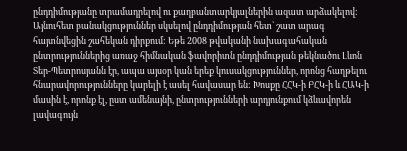ընդդիմությանը տրամադրելով ու քաղբանտարկյալներին ազատ արձակելով: Այնուհետ բանակցություններ սկսելով ընդդիմության հետ` շատ արագ հայտնվեցին շահեկան դիրքում: Եթե 2008 թվականի նախագահական ընտրություններից առաջ հիմնական ֆավորիտն ընդդիմության թեկնածու Լևոն Տեր-Պետրոսյանն էր, ապա այսօր կան երեք կուսակցություններ, որոնց հաղթելու հնարավորությունները կարելի է ասել հավասար են: Խոսքը ՀՀԿ-ի ԲՀԿ-ի և ՀԱԿ-ի մասին է, որոնք էլ, ըստ ամենայնի, ընտրությունների արդյունքում կձևավորեն լավագույն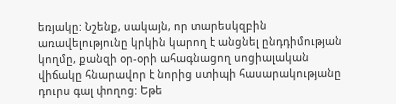եռյակը: Նշենք, սակայն, որ տարեսկզբին առավելությունը կրկին կարող է անցնել ընդդիմության կողմը, քանզի օր-օրի ահագնացող սոցիալական վիճակը հնարավոր է նորից ստիպի հասարակությանը դուրս գալ փողոց: Եթե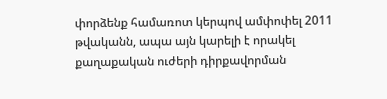փորձենք համառոտ կերպով ամփոփել 2011 թվականն, ապա այն կարելի է որակել քաղաքական ուժերի դիրքավորման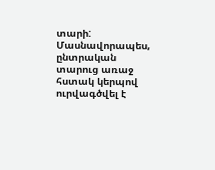տարի: Մասնավորապես, ընտրական տարուց առաջ հստակ կերպով ուրվագծվել է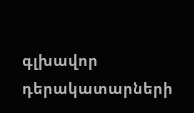գլխավոր դերակատարների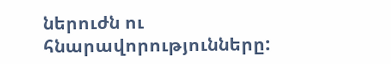ներուժն ու հնարավորությունները: